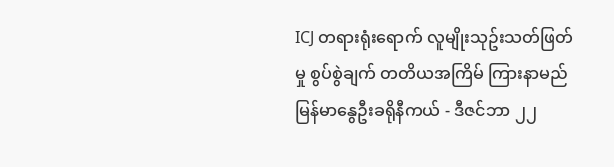ICJ တရားရုံးရောက် လူမျိုးသုဥ်းသတ်ဖြတ်မှု စွပ်စွဲချက် တတိယအကြိမ် ကြားနာမည်
မြန်မာနွေဦးခရိုနီကယ် - ဒီဇင်ဘာ ၂၂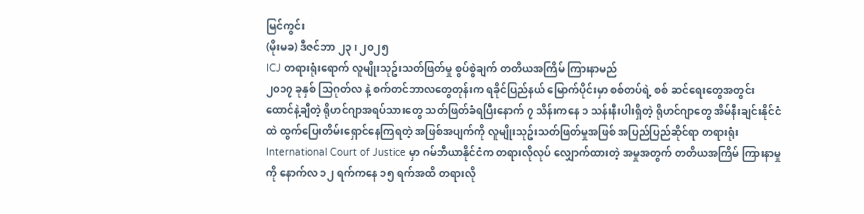မြင်ကွင်း
(မိုးမခ) ဒီဇင်ဘာ ၂၃ ၊ ၂၀၂၅
ICJ တရားရုံးရောက် လူမျိုးသုဥ်းသတ်ဖြတ်မှု စွပ်စွဲချက် တတိယအကြိမ် ကြားနာမည်
၂၀၁၇ ခုနှစ် သြဂုတ်လ နဲ့ စက်တင်ဘာလတွေတုန်းက ရခိုင်ပြည်နယ် မြောက်ပိုင်းမှာ စစ်တပ်ရဲ့ စစ် ဆင်ရေးတွေအတွင်း ထောင်နဲ့ချီတဲ့ ရိုဟင်ဂျာအရပ်သားတွေ သတ်ဖြတ်ခံရပြီးနောက် ၇ သိန်းကနေ ၁ သန်းနီးပါးရှိတဲ့ ရိုဟင်ဂျာတွေ အိမ်နီးချင်းနိုင်ငံထဲ ထွက်ပြေးတိမ်းရှောင်နေကြရတဲ့ အဖြစ်အပျက်ကို လူမျိုးသုဥ်းသတ်ဖြတ်မှုအဖြစ် အပြည်ပြည်ဆိုင်ရာ တရားရုံး International Court of Justice မှာ ဂမ်ဘီယာနိုင်ငံက တရားလိုလုပ် လျှောက်ထားတဲ့ အမှုအတွက် တတိယအကြိမ် ကြားနာမှုကို နောက်လ ၁၂ ရက်ကနေ ၁၅ ရက်အထိ တရားလို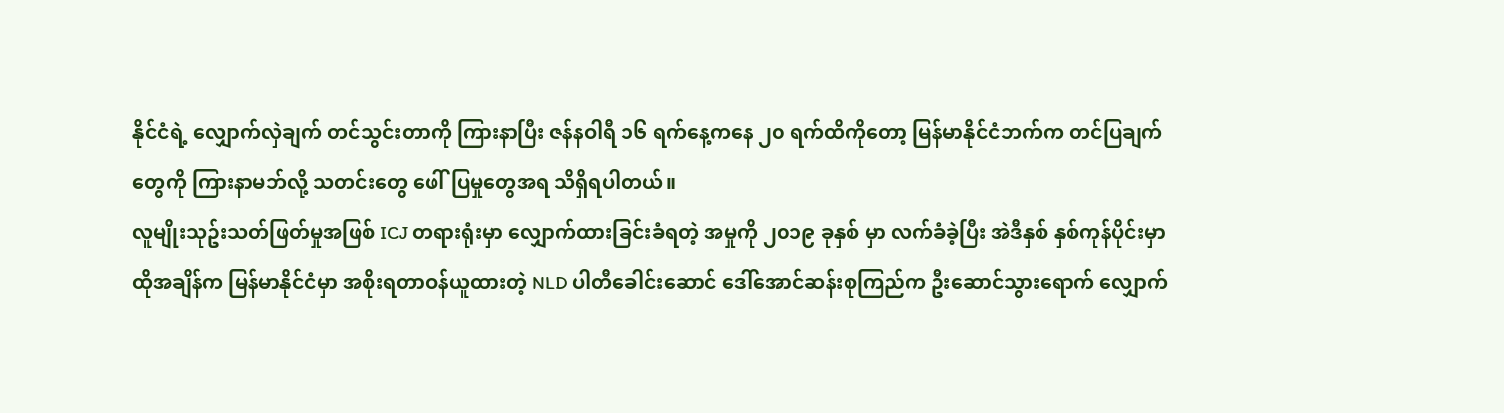နိုင်ငံရဲ့ လျှောက်လှဲချက် တင်သွင်းတာကို ကြားနာပြီး ဇန်နဝါရီ ၁၆ ရက်နေ့ကနေ ၂၀ ရက်ထိကိုတော့ မြန်မာနိုင်ငံဘက်က တင်ပြချက်တွေကို ကြားနာမဘ်လို့ သတင်းတွေ ဖေါ်ပြမှုတွေအရ သိရှိရပါတယ်။
လူမျိုးသုဥ်းသတ်ဖြတ်မှုအဖြစ် ICJ တရားရုံးမှာ လျှောက်ထားခြင်းခံရတဲ့ အမှုကို ၂၀၁၉ ခုနှစ် မှာ လက်ခံခဲ့ပြီး အဲဒီနှစ် နှစ်ကုန်ပိုင်းမှာ ထိုအချိန်က မြန်မာနိုင်ငံမှာ အစိုးရတာဝန်ယူထားတဲ့ NLD ပါတီခေါင်းဆောင် ဒေါ်အောင်ဆန်းစုကြည်က ဦးဆောင်သွားရောက် လျှောက်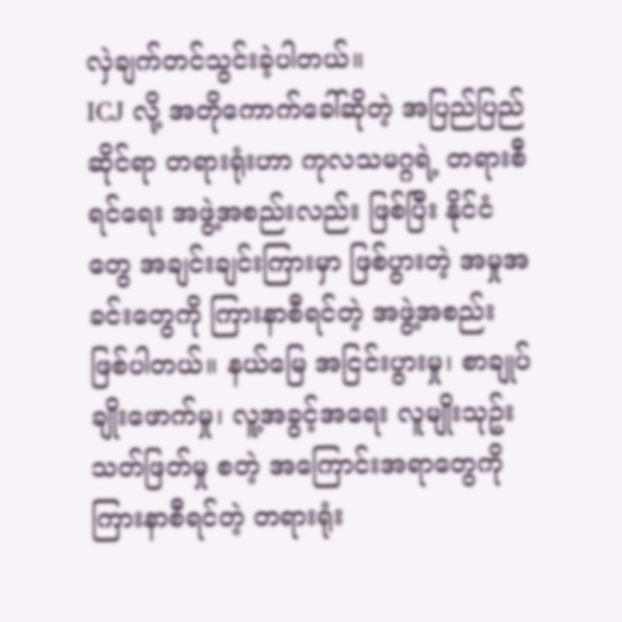လှဲချက်တင်သွင်းခဲ့ပါတယ်။
ICJ လို့ အတိုကောက်ခေါ်ဆိုတဲ့ အပြည်ပြည်ဆိုင်ရာ တရားရုံးဟာ ကုလသမဂ္ဂရဲ့ တရားစီရင်ရေး အဖွဲ့အစည်းလည်း ဖြစ်ပြီး နိုင်ငံတွေ အချင်းချင်းကြားမှာ ဖြစ်ပွားတဲ့ အမှုအခင်းတွေကို ကြားနာစီရင်တဲ့ အဖွဲ့အစည်း ဖြစ်ပါတယ်။ နယ်မြေ အငြင်းပွားမှု၊ စာချုပ်ချိုးဖောက်မှု၊ လူ့အခွင့်အရေး လူမျိုးသုဥ်းသတ်ဖြတ်မှု စတဲ့ အကြောင်းအရာတွေကို ကြားနာစီရင်တဲ့ တရားရုံး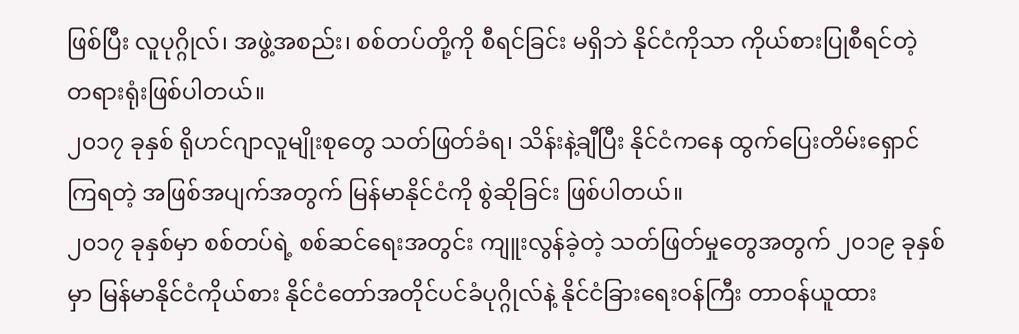ဖြစ်ပြီး လူပုဂ္ဂိုလ်၊ အဖွဲ့အစည်း၊ စစ်တပ်တို့ကို စီရင်ခြင်း မရှိဘဲ နိုင်ငံကိုသာ ကိုယ်စားပြုစီရင်တဲ့ တရားရုံးဖြစ်ပါတယ်။
၂၀၁၇ ခုနှစ် ရိုဟင်ဂျာလူမျိုးစုတွေ သတ်ဖြတ်ခံရ၊ သိန်းနဲ့ချီပြီး နိုင်ငံကနေ ထွက်ပြေးတိမ်းရှောင်ကြရတဲ့ အဖြစ်အပျက်အတွက် မြန်မာနိုင်ငံကို စွဲဆိုခြင်း ဖြစ်ပါတယ်။
၂၀၁၇ ခုနှစ်မှာ စစ်တပ်ရဲ့ စစ်ဆင်ရေးအတွင်း ကျူးလွန်ခဲ့တဲ့ သတ်ဖြတ်မှုတွေအတွက် ၂၀၁၉ ခုနှစ် မှာ မြန်မာနိုင်ငံကိုယ်စား နိုင်ငံတော်အတိုင်ပင်ခံပုဂ္ဂိုလ်နဲ့ နိုင်ငံခြားရေးဝန်ကြီး တာဝန်ယူထား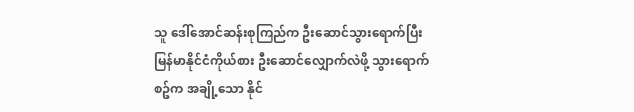သူ ဒေါ်အောင်ဆန်းစုကြည်က ဦးဆောင်သွားရောက်ပြီး မြန်မာနိုင်ငံကိုယ်စား ဦးဆောင်လျှောက်လဲဖို့ သွားရောက်စဥ်က အချို့သော နိုင်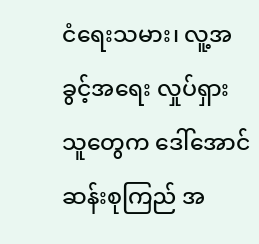ငံရေးသမား၊ လူ့အခွင့်အရေး လှုပ်ရှားသူတွေက ဒေါ်အောင်ဆန်းစုကြည် အ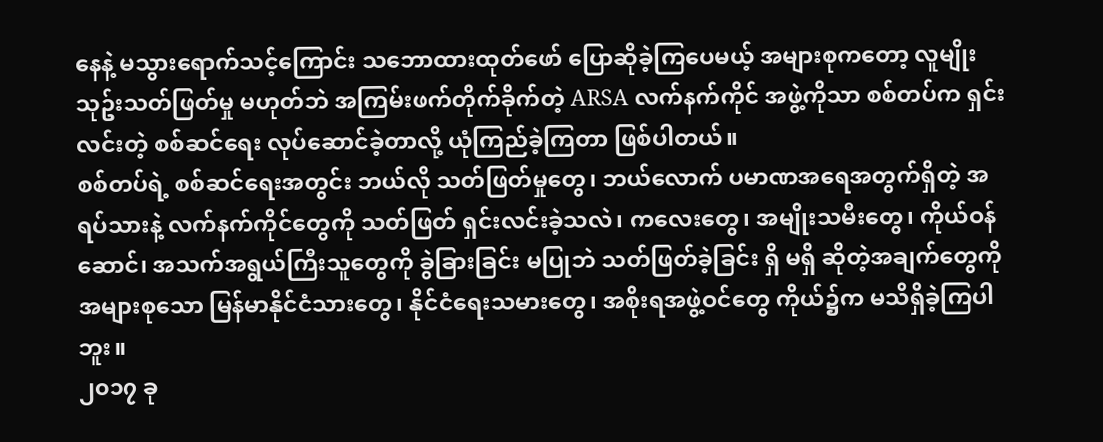နေနဲ့ မသွားရောက်သင့်ကြောင်း သဘောထားထုတ်ဖော် ပြောဆိုခဲ့ကြပေမယ့် အများစုကတော့ လူမျိုးသုဥ်းသတ်ဖြတ်မှု မဟုတ်ဘဲ အကြမ်းဖက်တိုက်ခိုက်တဲ့ ARSA လက်နက်ကိုင် အဖွဲ့ကိုသာ စစ်တပ်က ရှင်းလင်းတဲ့ စစ်ဆင်ရေး လုပ်ဆောင်ခဲ့တာလို့ ယုံကြည်ခဲ့ကြတာ ဖြစ်ပါတယ်။
စစ်တပ်ရဲ့ စစ်ဆင်ရေးအတွင်း ဘယ်လို သတ်ဖြတ်မှုတွေ၊ ဘယ်လောက် ပမာဏအရေအတွက်ရှိတဲ့ အရပ်သားနဲ့ လက်နက်ကိုင်တွေကို သတ်ဖြတ် ရှင်းလင်းခဲ့သလဲ၊ ကလေးတွေ၊ အမျိုးသမီးတွေ၊ ကိုယ်ဝန်ဆောင်၊ အသက်အရွယ်ကြီးသူတွေကို ခွဲခြားခြင်း မပြုဘဲ သတ်ဖြတ်ခဲ့ခြင်း ရှိ မရှိ ဆိုတဲ့အချက်တွေကို အများစုသော မြန်မာနိုင်ငံသားတွေ၊ နိုင်ငံရေးသမားတွေ၊ အစိုးရအဖွဲ့ဝင်တွေ ကိုယ်၌က မသိရှိခဲ့ကြပါဘူး။
၂၀၁၇ ခု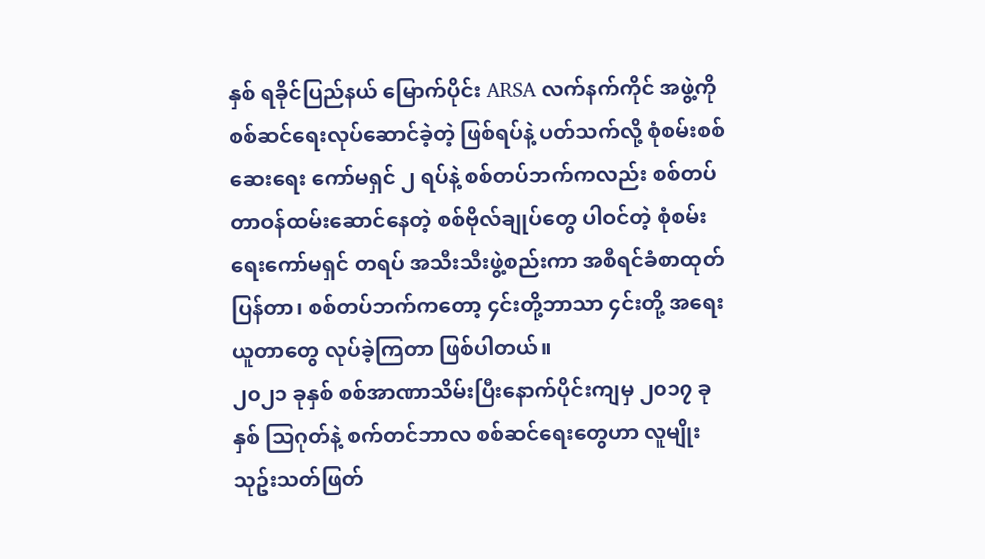နှစ် ရခိုင်ပြည်နယ် မြောက်ပိုင်း ARSA လက်နက်ကိုင် အဖွဲ့ကို စစ်ဆင်ရေးလုပ်ဆောင်ခဲ့တဲ့ ဖြစ်ရပ်နဲ့ ပတ်သက်လို့ စုံစမ်းစစ်ဆေးရေး ကော်မရှင် ၂ ရပ်နဲ့ စစ်တပ်ဘက်ကလည်း စစ်တပ်တာဝန်ထမ်းဆောင်နေတဲ့ စစ်ဗိုလ်ချုပ်တွေ ပါဝင်တဲ့ စုံစမ်းရေးကော်မရှင် တရပ် အသီးသီးဖွဲ့စည်းကာ အစီရင်ခံစာထုတ်ပြန်တာ၊ စစ်တပ်ဘက်ကတော့ ၄င်းတို့ဘာသာ ၄င်းတို့ အရေးယူတာတွေ လုပ်ခဲ့ကြတာ ဖြစ်ပါတယ်။
၂၀၂၁ ခုနှစ် စစ်အာဏာသိမ်းပြီးနောက်ပိုင်းကျမှ ၂၀၁၇ ခုနှစ် သြဂုတ်နဲ့ စက်တင်ဘာလ စစ်ဆင်ရေးတွေဟာ လူမျိုးသုဥ်းသတ်ဖြတ်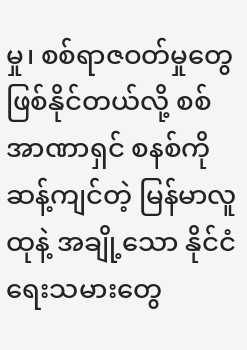မှု၊ စစ်ရာဇဝတ်မှုတွေ ဖြစ်နိုင်တယ်လို့ စစ်အာဏာရှင် စနစ်ကိုဆန့်ကျင်တဲ့ မြန်မာလူထုနဲ့ အချို့သော နိုင်ငံရေးသမားတွေ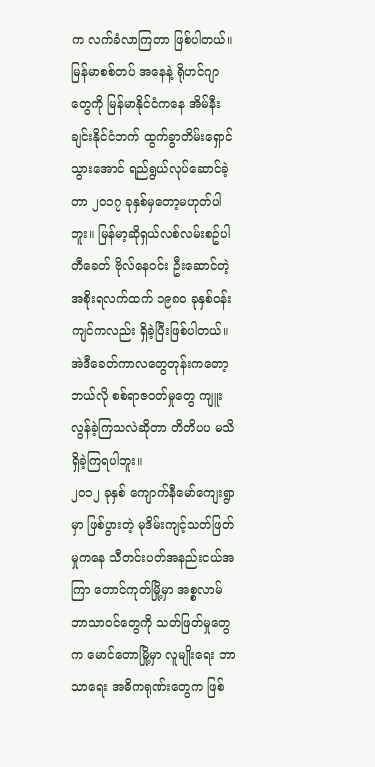က လက်ခံလာကြတာ ဖြစ်ပါတယ်။
မြန်မာစစ်တပ် အနေနဲ့ ရိုဟင်ဂျာတွေကို မြန်မာနိုင်ငံကနေ အိမ်နီးချင်းနိုင်ငံဘက် ထွက်ခွာတိမ်းရှောင်သွားအောင် ရည်ရွယ်လုပ်ဆောင်ခဲ့တာ ၂၀၁၇ ခုနှစ်မှတော့မဟုတ်ပါဘူး။ မြန်မာ့ဆိုရှယ်လစ်လမ်းစဥ်ပါတီခေတ် ဗိုလ်နေဝင်း ဦးဆောင်တဲ့ အစိုးရလက်ထက် ၁၉၈၀ ခုနှစ်ဝန်းကျင်ကလည်း ရှိခဲ့ပြီးဖြစ်ပါတယ်။ အဲဒီခေတ်ကာလတွေတုန်းကတော့ ဘယ်လို စစ်ရာဇဝတ်မှုတွေ ကျူးလွန်ခဲ့ကြသလဲဆိုတာ တိတိပပ မသိရှိခဲ့ကြရပါဘူး။
၂၀၁၂ ခုနှစ် ကျောက်နီမော်ကျေးရွာမှာ ဖြစ်ပွားတဲ့ မုဒိမ်းကျင့်သတ်ဖြတ်မှုကနေ သီတင်းပတ်အနည်းငယ်အကြာ တောင်ကုတ်မြို့မှာ အစ္စလာမ်ဘာသာဝင်တွေကို သတ်ဖြတ်မှုတွေက မောင်တောမြို့မှာ လူမျိုးရေး ဘာသာရေး အဓိကရုဏ်းတွေက ဖြစ်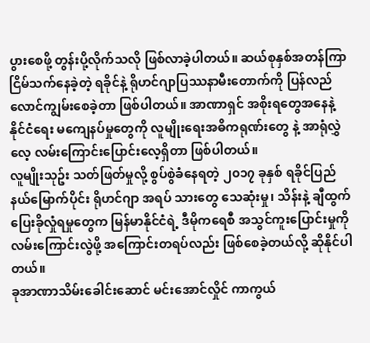ပွားစေဖို့ တွန်းပို့လိုက်သလို ဖြစ်လာခဲ့ပါတယ်။ ဆယ်စုနှစ်အတန်ကြာ ငြိမ်သက်နေခဲ့တဲ့ ရခိုင်နဲ့ ရိုဟင်ဂျာပြဿနာမီးတောက်ကို ပြန်လည် လောင်ကျွမ်းစေခဲ့တာ ဖြစ်ပါတယ်။ အာဏာရှင် အစိုးရတွေအနေနဲ့ နိုင်ငံရေး မကျေနပ်မှုတွေကို လူမျိုးရေးအဓိကရုဏ်းတွေ နဲ့ အာရုံလွှဲလေ့ လမ်းကြောင်းပြောင်းလေ့ရှိတာ ဖြစ်ပါတယ်။
လူမျိုးသုဥ်း သတ်ဖြတ်မှုလို့ စွပ်စွဲခံနေရတဲ့ ၂၀၁၇ ခုနှစ် ရခိုင်ပြည်နယ်မြောက်ပိုင်း ရိုဟင်ဂျာ အရပ် သားတွေ သေဆုံးမှု၊ သိန်းနဲ့ ချီထွက်ပြေးခိုလှုံရမှုတွေက မြန်မာနိုင်ငံရဲ့ ဒီမိုကရေစီ အသွင်ကူးပြောင်းမှုကို လမ်းကြောင်းလွဲဖို့ အကြောင်းတရပ်လည်း ဖြစ်စေခဲ့တယ်လို့ ဆိုနိုင်ပါတယ်။
ခုအာဏာသိမ်းခေါင်းဆောင် မင်းအောင်လှိုင် ကာကွယ်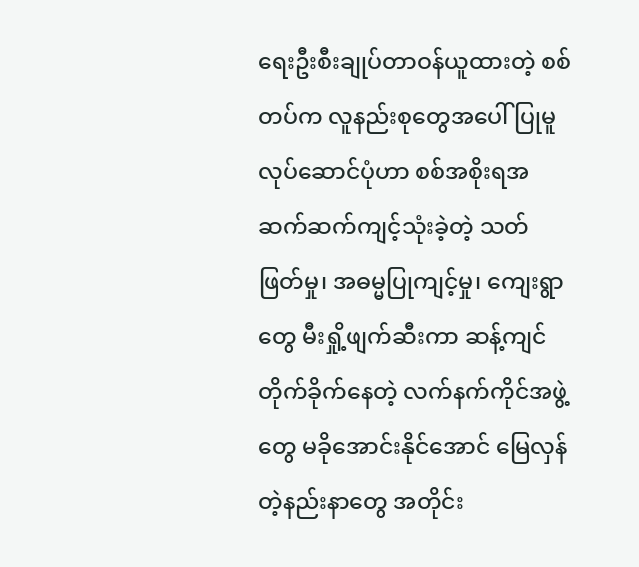ရေးဦးစီးချုပ်တာဝန်ယူထားတဲ့ စစ်တပ်က လူနည်းစုတွေအပေါ် ပြုမူလုပ်ဆောင်ပုံဟာ စစ်အစိုးရအဆက်ဆက်ကျင့်သုံးခဲ့တဲ့ သတ်ဖြတ်မှု၊ အဓမ္မပြုကျင့်မှု၊ ကျေးရွာတွေ မီးရှို့ဖျက်ဆီးကာ ဆန့်ကျင်တိုက်ခိုက်နေတဲ့ လက်နက်ကိုင်အဖွဲ့တွေ မခိုအောင်းနိုင်အောင် မြေလှန်တဲ့နည်းနာတွေ အတိုင်း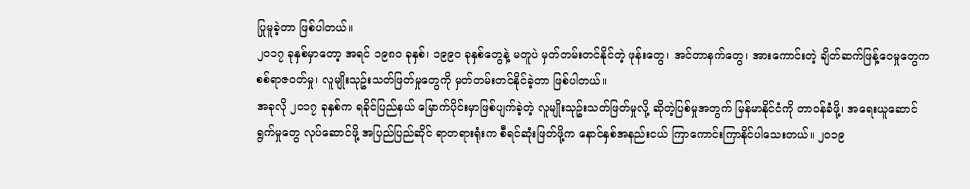ပြုမူခဲ့တာ ဖြစ်ပါတယ်။
၂၀၁၇ ခုနှစ်မှာတော့ အရင် ၁၉၈၀ ခုနှစ်၊ ၁၉၉၀ ခုနှစ်တွေနဲ့ မတူပဲ မှတ်တမ်းတင်နိုင်တဲ့ ဖုန်းတွေ၊ အင်တာနက်တွေ၊ အားကောင်းတဲ့ ချိတ်ဆက်ဖြန့်ဝေမှုတွေက စစ်ရာဇဝတ်မှု၊ လူမျိုးသုဥ်းသတ်ဖြတ်မှုတွေကို မှတ်တမ်းတင်နိုင်ခဲ့တာ ဖြစ်ပါတယ်။
အခုလို ၂၀၁၇ ခုနှစ်က ရခိုင်ပြည်နယ် မြောက်ပိုင်းမှာဖြစ်ပျက်ခဲ့တဲ့ လူမျိုးသုဥ်းသတ်ဖြတ်မှုလို့ ဆိုတဲ့ပြစ်မှုအတွက် မြန်မာနိုင်ငံကို တာဝန်ခံဖို့၊ အရေးယူဆောင်ရွက်မှုတွေ လုပ်ဆောင်ဖို့ အပြည်ပြည်ဆိုင် ရာတရားရုံးက စီရင်ဆုံးဖြတ်ဖို့က နောင်နှစ်အနည်းငယ် ကြာကောင်းကြာနိုင်ပါသေးတယ်။ ၂၀၁၉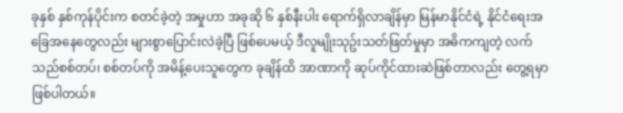ခုနှစ် နှစ်ကုန်ပိုင်းက စတင်ခဲ့တဲ့ အမှုဟာ အခုဆို ၆ နှစ်နီးပါး ရောက်ရှိလာချိန်မှာ မြန်မာနိုင်ငံရဲ့ နိုင်ငံရေးအခြေအနေတွေလည်း များစွာပြောင်းလဲခဲ့ပြီ ဖြစ်ပေမယ့် ဒီလူမျိုးသုဥ်းသတ်ဖြတ်မှုမှာ အဓိကကျတဲ့ လက်သည်စစ်တပ်၊ စစ်တပ်ကို အမိန့်ပေးသူတွေက ခုချိန်ထိ အာဏာကို ဆုပ်ကိုင်ထားဆဲဖြစ်တာလည်း တွေ့ရမှာ ဖြစ်ပါတယ်။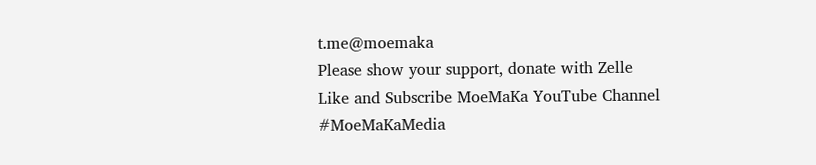t.me@moemaka
Please show your support, donate with Zelle
Like and Subscribe MoeMaKa YouTube Channel
#MoeMaKaMedia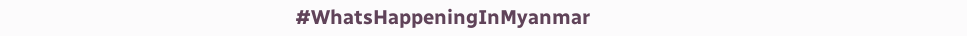#WhatsHappeningInMyanmar